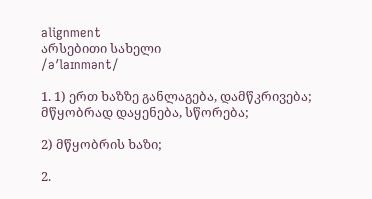alignment
არსებითი სახელი
/əʹlaɪnmənt/

1. 1) ერთ ხაზზე განლაგება, დამწკრივება; მწყობრად დაყენება, სწორება;

2) მწყობრის ხაზი;

2.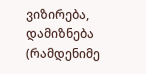ვიზირება, დამიზნება (რამდენიმე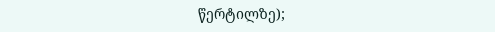წერტილზე);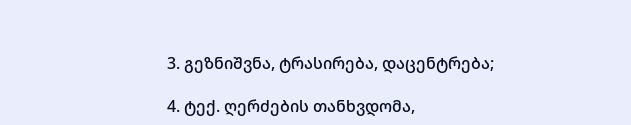3. გეზნიშვნა, ტრასირება, დაცენტრება;

4. ტექ. ღერძების თანხვდომა,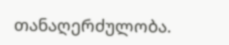თანაღერძულობა.